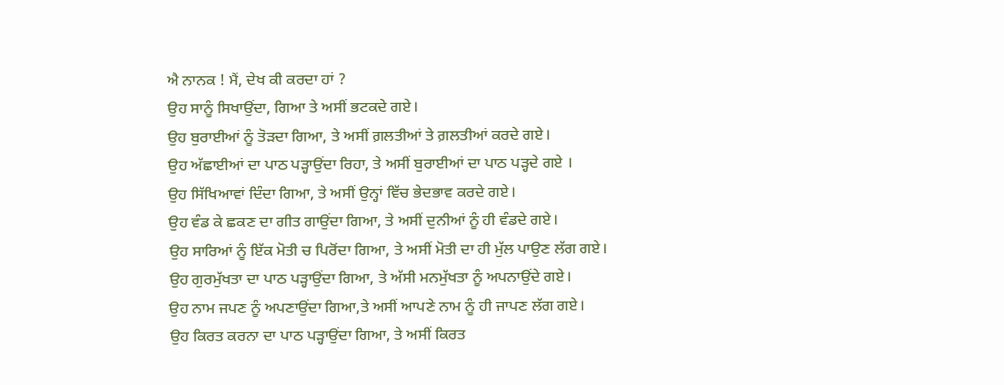ਐ ਨਾਨਕ ! ਮੈਂ, ਦੇਖ ਕੀ ਕਰਦਾ ਹਾਂ ?
ਉਹ ਸਾਨੂੰ ਸਿਖਾਉਂਦਾ, ਗਿਆ ਤੇ ਅਸੀਂ ਭਟਕਦੇ ਗਏ।
ਉਹ ਬੁਰਾਈਆਂ ਨੂੰ ਤੋੜਦਾ ਗਿਆ, ਤੇ ਅਸੀਂ ਗ਼ਲਤੀਆਂ ਤੇ ਗ਼ਲਤੀਆਂ ਕਰਦੇ ਗਏ।
ਉਹ ਅੱਛਾਈਆਂ ਦਾ ਪਾਠ ਪੜ੍ਹਾਉਂਦਾ ਰਿਹਾ, ਤੇ ਅਸੀਂ ਬੁਰਾਈਆਂ ਦਾ ਪਾਠ ਪੜ੍ਹਦੇ ਗਏ ।
ਉਹ ਸਿੱਖਿਆਵਾਂ ਦਿੰਦਾ ਗਿਆ, ਤੇ ਅਸੀਂ ਉਨ੍ਹਾਂ ਵਿੱਚ ਭੇਦਭਾਵ ਕਰਦੇ ਗਏ।
ਉਹ ਵੰਡ ਕੇ ਛਕਣ ਦਾ ਗੀਤ ਗਾਉਂਦਾ ਗਿਆ, ਤੇ ਅਸੀਂ ਦੁਨੀਆਂ ਨੂੰ ਹੀ ਵੰਡਦੇ ਗਏ।
ਉਹ ਸਾਰਿਆਂ ਨੂੰ ਇੱਕ ਮੋਤੀ ਚ ਪਿਰੋਂਦਾ ਗਿਆ, ਤੇ ਅਸੀਂ ਮੋਤੀ ਦਾ ਹੀ ਮੁੱਲ ਪਾਉਣ ਲੱਗ ਗਏ।
ਉਹ ਗੁਰਮੁੱਖਤਾ ਦਾ ਪਾਠ ਪੜ੍ਹਾਉਂਦਾ ਗਿਆ, ਤੇ ਅੱਸੀ ਮਨਮੁੱਖਤਾ ਨੂੰ ਅਪਨਾਉਂਦੇ ਗਏ।
ਉਹ ਨਾਮ ਜਪਣ ਨੂੰ ਅਪਣਾਉਂਦਾ ਗਿਆ,ਤੇ ਅਸੀਂ ਆਪਣੇ ਨਾਮ ਨੂੰ ਹੀ ਜਾਪਣ ਲੱਗ ਗਏ।
ਉਹ ਕਿਰਤ ਕਰਨਾ ਦਾ ਪਾਠ ਪੜ੍ਹਾਉਂਦਾ ਗਿਆ, ਤੇ ਅਸੀਂ ਕਿਰਤ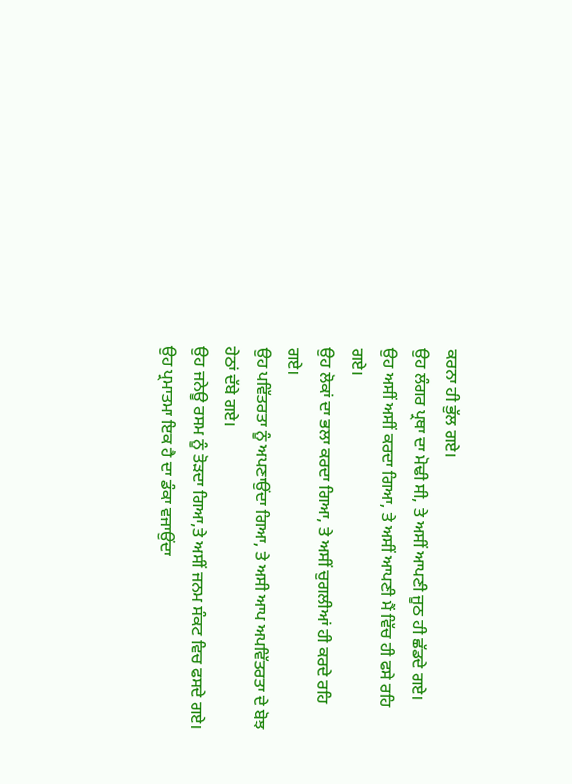ਕਰਨਾ ਹੀ ਭੁੱਲ ਗਏ।
ਉਹ ਲੰਗਰ ਪ੍ਰਥਾ ਦਾ ਮੋਢੀ ਸੀ, ਤੇ ਅਸੀਂ ਆਪਣੀ ਜੂਠ ਹੀ ਛੱਡਦੇ ਗਏ।
ਉਹ ਅਸੀਂ ਅਸੀਂ ਕਰਦਾ ਗਿਆ, ਤੇ ਅਸੀਂ ਆਪਣੀ ਮੈਂ ਵਿੱਚ ਹੀ ਫਸੇ ਰਹਿ ਗਏ।
ਉਹ ਲੋਕਾਂ ਦਾ ਭਲਾ ਕਰਦਾ ਗਿਆ, ਤੇ ਅਸੀਂ ਚੁਗਲੀਆਂ ਹੀ ਕਰਦੇ ਰਹਿ ਗਏ।
ਉਹ ਪਵਿੱਤਰਤਾ ਨੂੰ ਅਪਣਾਉਂਦਾ ਗਿਆ, ਤੇ ਅਸੀ ਆਪ ਅਪਵਿੱਤਰਤਾ ਦੇ ਬੋਝ ਹੇਠਾਂ ਦੱਬੇ ਗਏ।
ਉਹ ਜਨੇਊ ਰਸਮ ਨੂੰ ਤੋੜਦਾ ਗਿਆ,ਤੇ ਅਸੀਂ ਜਨਮ ਸੰਕਟ ਵਿਚ ਫਸਦੇ ਗਏ।
ਉਹ ਪ੍ਰਮਾਤਮਾ ਇਕ ਹੈ ਦਾ ਡੰਕਾ ਵਜਾਉਂਦਾ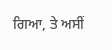ਗਿਆ, ਤੇ ਅਸੀਂ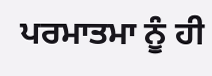ਪਰਮਾਤਮਾ ਨੂੰ ਹੀ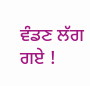ਵੰਡਣ ਲੱਗ ਗਏ !